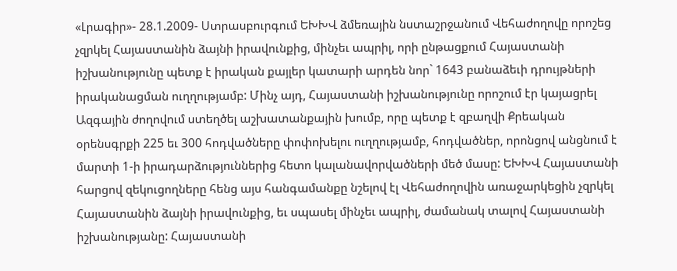«Լրագիր»- 28.1.2009- Ստրասբուրգում ԵԽԽՎ ձմեռային նստաշրջանում Վեհաժողովը որոշեց չզրկել Հայաստանին ձայնի իրավունքից, մինչեւ ապրիլ, որի ընթացքում Հայաստանի իշխանությունը պետք է իրական քայլեր կատարի արդեն նոր` 1643 բանաձեւի դրույթների իրականացման ուղղությամբ: Մինչ այդ, Հայաստանի իշխանությունը որոշում էր կայացրել Ազգային ժողովում ստեղծել աշխատանքային խումբ, որը պետք է զբաղվի Քրեական օրենսգրքի 225 եւ 300 հոդվածները փոփոխելու ուղղությամբ, հոդվածներ, որոնցով անցնում է մարտի 1-ի իրադարձություններից հետո կալանավորվածների մեծ մասը: ԵԽԽՎ Հայաստանի հարցով զեկուցողները հենց այս հանգամանքը նշելով էլ Վեհաժողովին առաջարկեցին չզրկել Հայաստանին ձայնի իրավունքից, եւ սպասել մինչեւ ապրիլ, ժամանակ տալով Հայաստանի իշխանությանը: Հայաստանի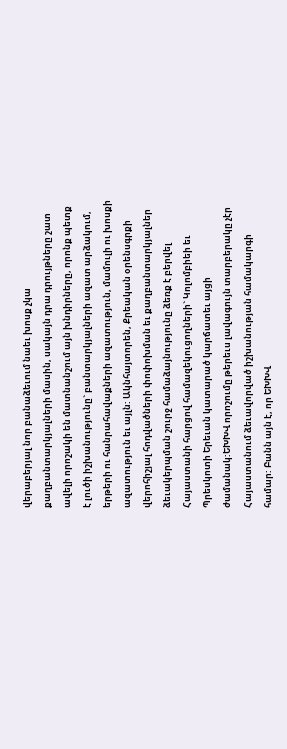վերաբերյալ նոր բանաձեւում նաեւ խոսք չկա քաղբանտարկյալների մասին, սակայն դրա դրույթները շատ ավելի որոշակի են մատնանշում այն խնդիրները, որոնք պետք է լուծի իշխանությունը` բանտարկյալների ազատ արձակում, երթերի ու հանրահավաքների ազատություն, մամուլի ու խոսքի ազատություն եւ այլն: Ակնհայտորեն, Քրեական օրենսգրքի վերոհիշյալ հոդվածների փոփոխման եւ քաղբանտարկյալներ ձեւակերպման շուրջ համաձայնությունը ձեռք է բերվել Հայաստանի հարցով համազեկուցողների` Կոլոմբիեի եւ Պրեսկոտի Երեւան կատարած կարճատեւ այցի ժամանակ:ԵԽԽՎ որոշումը թերեւս լավագույն տարբերակը չէր Հայաստանում ձեւավորված իշխանության համակարգի համար: Բանն այն է, որ ԵԽԽՎ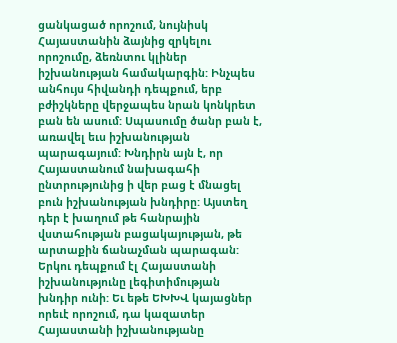ցանկացած որոշում, նույնիսկ Հայաստանին ձայնից զրկելու որոշումը, ձեռնտու կլիներ իշխանության համակարգին: Ինչպես անհույս հիվանդի դեպքում, երբ բժիշկները վերջապես նրան կոնկրետ բան են ասում: Սպասումը ծանր բան է, առավել եւս իշխանության պարագայում: Խնդիրն այն է, որ Հայաստանում նախագահի ընտրությունից ի վեր բաց է մնացել բուն իշխանության խնդիրը: Այստեղ դեր է խաղում թե հանրային վստահության բացակայության, թե արտաքին ճանաչման պարագան: Երկու դեպքում էլ Հայաստանի իշխանությունը լեգիտիմության խնդիր ունի: Եւ եթե ԵԽԽՎ կայացներ որեւէ որոշում, դա կազատեր Հայաստանի իշխանությանը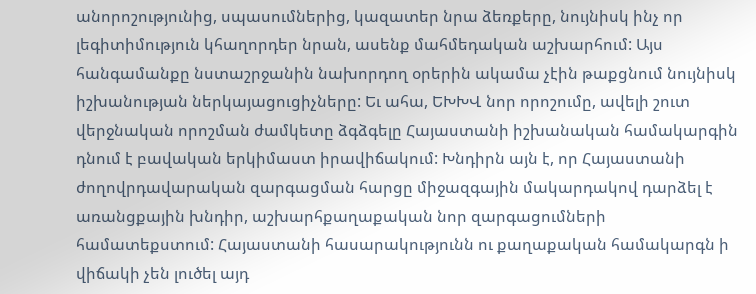անորոշությունից, սպասումներից, կազատեր նրա ձեռքերը, նույնիսկ ինչ որ լեգիտիմություն կհաղորդեր նրան, ասենք մահմեդական աշխարհում: Այս հանգամանքը նստաշրջանին նախորդող օրերին ակամա չէին թաքցնում նույնիսկ իշխանության ներկայացուցիչները: Եւ ահա, ԵԽԽՎ նոր որոշումը, ավելի շուտ վերջնական որոշման ժամկետը ձգձգելը Հայաստանի իշխանական համակարգին դնում է բավական երկիմաստ իրավիճակում: Խնդիրն այն է, որ Հայաստանի ժողովրդավարական զարգացման հարցը միջազգային մակարդակով դարձել է առանցքային խնդիր, աշխարհքաղաքական նոր զարգացումների համատեքստում: Հայաստանի հասարակությունն ու քաղաքական համակարգն ի վիճակի չեն լուծել այդ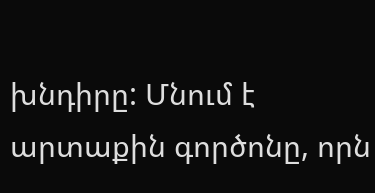խնդիրը: Մնում է արտաքին գործոնը, որն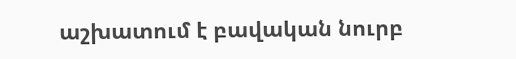աշխատում է բավական նուրբ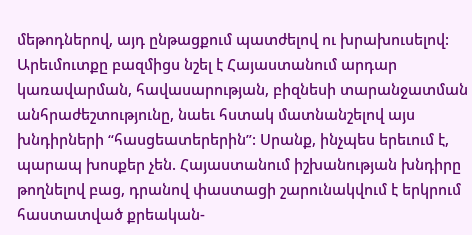մեթոդներով, այդ ընթացքում պատժելով ու խրախուսելով: Արեւմուտքը բազմիցս նշել է Հայաստանում արդար կառավարման, հավասարության, բիզնեսի տարանջատման անհրաժեշտությունը, նաեւ հստակ մատնանշելով այս խնդիրների “հասցեատերերին”: Սրանք, ինչպես երեւում է, պարապ խոսքեր չեն. Հայաստանում իշխանության խնդիրը թողնելով բաց, դրանով փաստացի շարունակվում է երկրում հաստատված քրեական-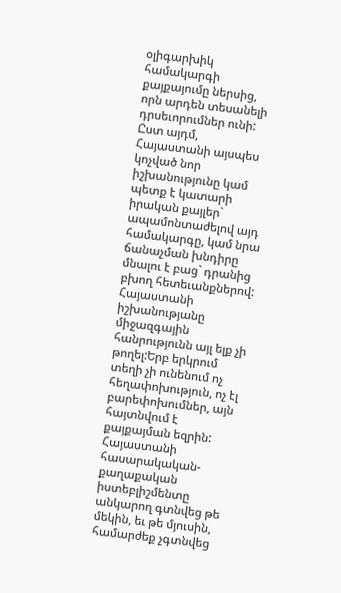օլիգարխիկ համակարգի քայքայումը ներսից, որն արդեն տեսանելի դրսեւորումներ ունի: Ըստ այդմ, Հայաստանի այսպես կոչված նոր իշխանությունը կամ պետք է կատարի իրական քայլեր` ապամոնտաժելով այդ համակարգը, կամ նրա ճանաչման խնդիրը մնալու է բաց` դրանից բխող հետեւանքներով: Հայաստանի իշխանությանը միջազգային հանրությունն այլ ելք չի թողել:Երբ երկրում տեղի չի ունենում ոչ հեղափոխություն, ոչ էլ բարեփոխումներ, այն հայտնվում է քայքայման եզրին: Հայաստանի հասարակական-քաղաքական իստեբլիշմենտը անկարող գտնվեց թե մեկին, եւ թե մյուսին, համարժեք չգտնվեց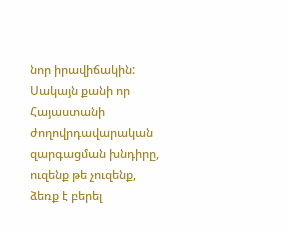նոր իրավիճակին: Սակայն քանի որ Հայաստանի ժողովրդավարական զարգացման խնդիրը, ուզենք թե չուզենք, ձեռք է բերել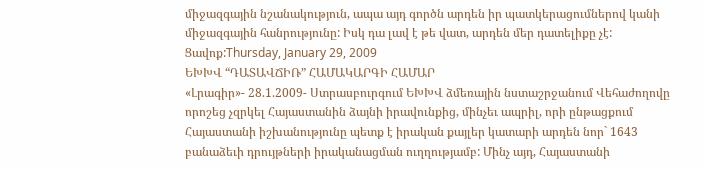միջազգային նշանակություն, ապա այդ գործն արդեն իր պատկերացումներով կանի միջազգային հանրությունը: Իսկ դա լավ է թե վատ, արդեն մեր դատելիքը չէ: Ցավոք:Thursday, January 29, 2009
ԵԽԽՎ “ԴԱՏԱՎՃԻՌ” ՀԱՄԱԿԱՐԳԻ ՀԱՄԱՐ
«Լրագիր»- 28.1.2009- Ստրասբուրգում ԵԽԽՎ ձմեռային նստաշրջանում Վեհաժողովը որոշեց չզրկել Հայաստանին ձայնի իրավունքից, մինչեւ ապրիլ, որի ընթացքում Հայաստանի իշխանությունը պետք է իրական քայլեր կատարի արդեն նոր` 1643 բանաձեւի դրույթների իրականացման ուղղությամբ: Մինչ այդ, Հայաստանի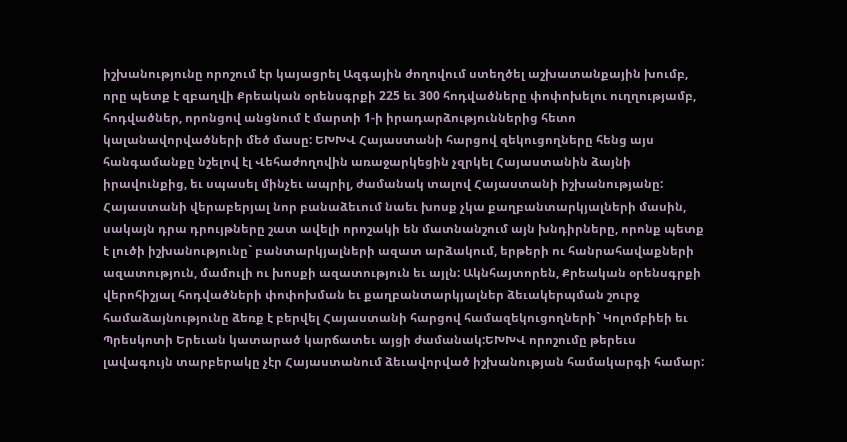իշխանությունը որոշում էր կայացրել Ազգային ժողովում ստեղծել աշխատանքային խումբ, որը պետք է զբաղվի Քրեական օրենսգրքի 225 եւ 300 հոդվածները փոփոխելու ուղղությամբ, հոդվածներ, որոնցով անցնում է մարտի 1-ի իրադարձություններից հետո կալանավորվածների մեծ մասը: ԵԽԽՎ Հայաստանի հարցով զեկուցողները հենց այս հանգամանքը նշելով էլ Վեհաժողովին առաջարկեցին չզրկել Հայաստանին ձայնի իրավունքից, եւ սպասել մինչեւ ապրիլ, ժամանակ տալով Հայաստանի իշխանությանը: Հայաստանի վերաբերյալ նոր բանաձեւում նաեւ խոսք չկա քաղբանտարկյալների մասին, սակայն դրա դրույթները շատ ավելի որոշակի են մատնանշում այն խնդիրները, որոնք պետք է լուծի իշխանությունը` բանտարկյալների ազատ արձակում, երթերի ու հանրահավաքների ազատություն, մամուլի ու խոսքի ազատություն եւ այլն: Ակնհայտորեն, Քրեական օրենսգրքի վերոհիշյալ հոդվածների փոփոխման եւ քաղբանտարկյալներ ձեւակերպման շուրջ համաձայնությունը ձեռք է բերվել Հայաստանի հարցով համազեկուցողների` Կոլոմբիեի եւ Պրեսկոտի Երեւան կատարած կարճատեւ այցի ժամանակ:ԵԽԽՎ որոշումը թերեւս լավագույն տարբերակը չէր Հայաստանում ձեւավորված իշխանության համակարգի համար: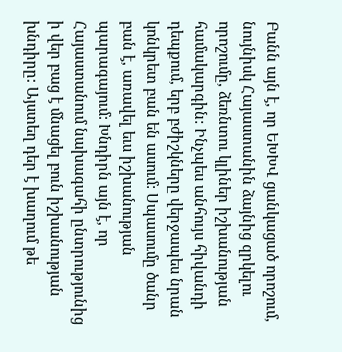Բանն այն է, որ ԵԽԽՎ ցանկացած որոշում, նույնիսկ Հայաստանին ձայնից զրկելու որոշումը, ձեռնտու կլիներ իշխանության համակարգին: Ինչպես անհույս հիվանդի դեպքում, երբ բժիշկները վերջապես նրան կոնկրետ բան են ասում: Սպասումը ծանր բան է, առավել եւս իշխանության պարագայում: Խնդիրն այն է, որ Հայաստանում նախագահի ընտրությունից ի վեր բաց է մնացել բուն իշխանության խնդիրը: Այստեղ դեր է խաղում թե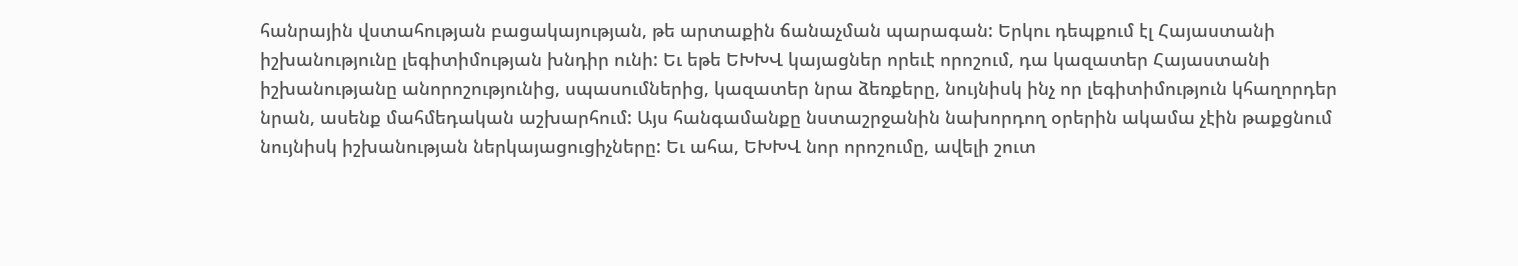հանրային վստահության բացակայության, թե արտաքին ճանաչման պարագան: Երկու դեպքում էլ Հայաստանի իշխանությունը լեգիտիմության խնդիր ունի: Եւ եթե ԵԽԽՎ կայացներ որեւէ որոշում, դա կազատեր Հայաստանի իշխանությանը անորոշությունից, սպասումներից, կազատեր նրա ձեռքերը, նույնիսկ ինչ որ լեգիտիմություն կհաղորդեր նրան, ասենք մահմեդական աշխարհում: Այս հանգամանքը նստաշրջանին նախորդող օրերին ակամա չէին թաքցնում նույնիսկ իշխանության ներկայացուցիչները: Եւ ահա, ԵԽԽՎ նոր որոշումը, ավելի շուտ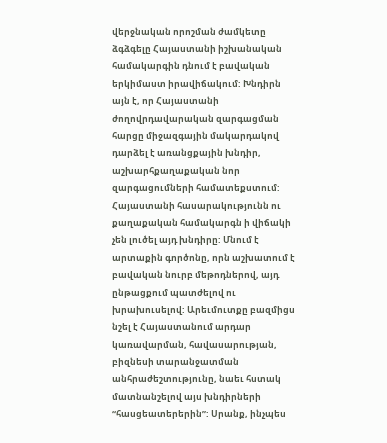վերջնական որոշման ժամկետը ձգձգելը Հայաստանի իշխանական համակարգին դնում է բավական երկիմաստ իրավիճակում: Խնդիրն այն է, որ Հայաստանի ժողովրդավարական զարգացման հարցը միջազգային մակարդակով դարձել է առանցքային խնդիր, աշխարհքաղաքական նոր զարգացումների համատեքստում: Հայաստանի հասարակությունն ու քաղաքական համակարգն ի վիճակի չեն լուծել այդ խնդիրը: Մնում է արտաքին գործոնը, որն աշխատում է բավական նուրբ մեթոդներով, այդ ընթացքում պատժելով ու խրախուսելով: Արեւմուտքը բազմիցս նշել է Հայաստանում արդար կառավարման, հավասարության, բիզնեսի տարանջատման անհրաժեշտությունը, նաեւ հստակ մատնանշելով այս խնդիրների “հասցեատերերին”: Սրանք, ինչպես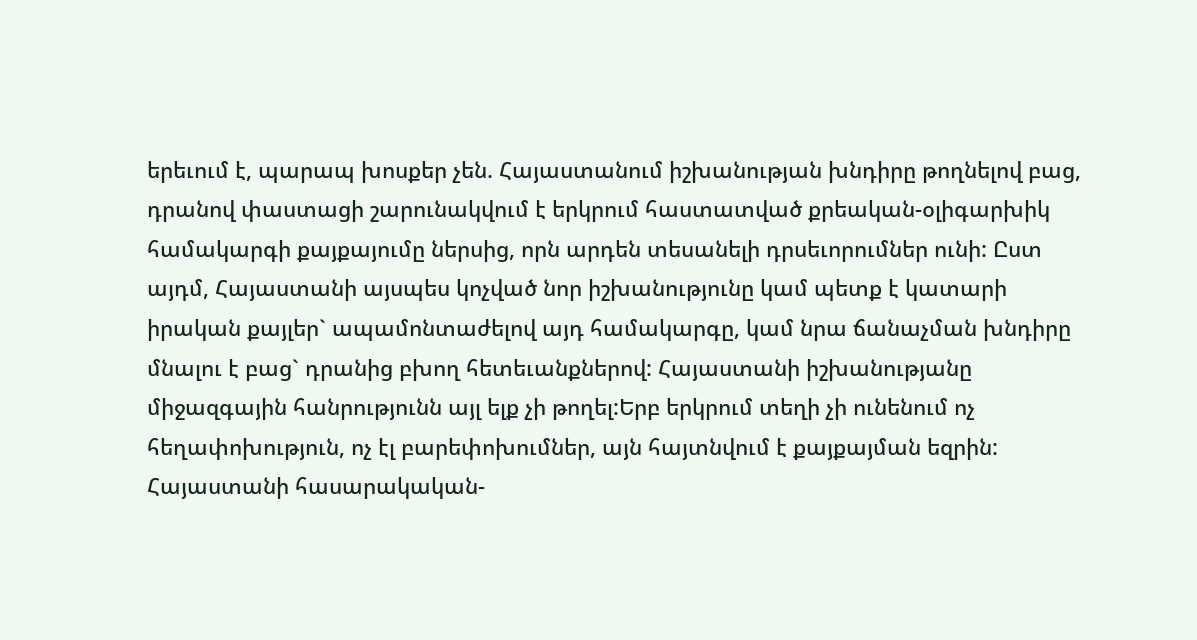երեւում է, պարապ խոսքեր չեն. Հայաստանում իշխանության խնդիրը թողնելով բաց, դրանով փաստացի շարունակվում է երկրում հաստատված քրեական-օլիգարխիկ համակարգի քայքայումը ներսից, որն արդեն տեսանելի դրսեւորումներ ունի: Ըստ այդմ, Հայաստանի այսպես կոչված նոր իշխանությունը կամ պետք է կատարի իրական քայլեր` ապամոնտաժելով այդ համակարգը, կամ նրա ճանաչման խնդիրը մնալու է բաց` դրանից բխող հետեւանքներով: Հայաստանի իշխանությանը միջազգային հանրությունն այլ ելք չի թողել:Երբ երկրում տեղի չի ունենում ոչ հեղափոխություն, ոչ էլ բարեփոխումներ, այն հայտնվում է քայքայման եզրին: Հայաստանի հասարակական-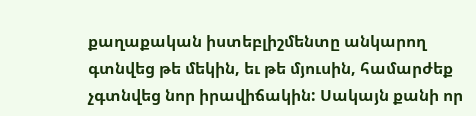քաղաքական իստեբլիշմենտը անկարող գտնվեց թե մեկին, եւ թե մյուսին, համարժեք չգտնվեց նոր իրավիճակին: Սակայն քանի որ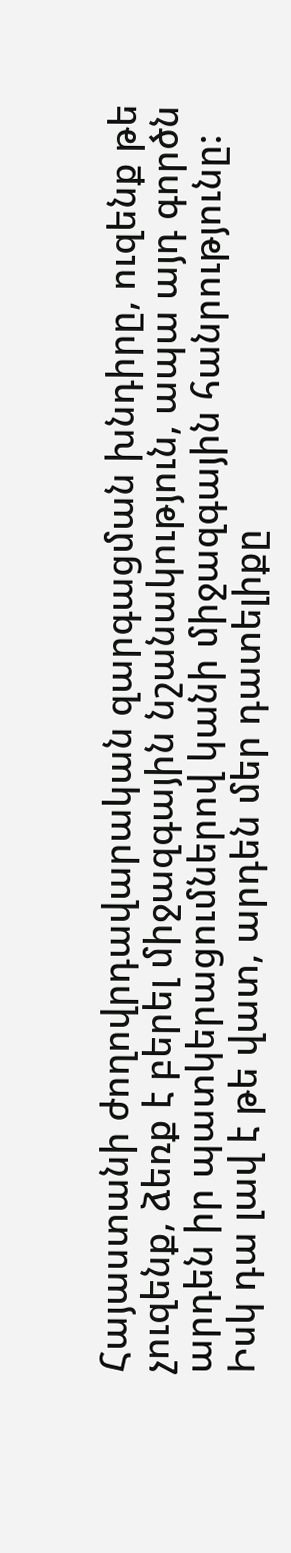Հայաստանի ժողովրդավարական զարգացման խնդիրը, ուզենք թե չուզենք, ձեռք է բերել միջազգային նշանակություն, ապա այդ գործն արդեն իր պատկերացումներով կանի միջազգային հանրությունը: Իսկ դա լավ է թե վատ, արդեն մեր դատելիքը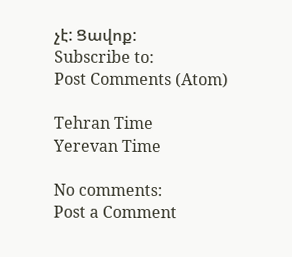չէ: Ցավոք:
Subscribe to:
Post Comments (Atom)

Tehran Time
Yerevan Time

No comments:
Post a Comment